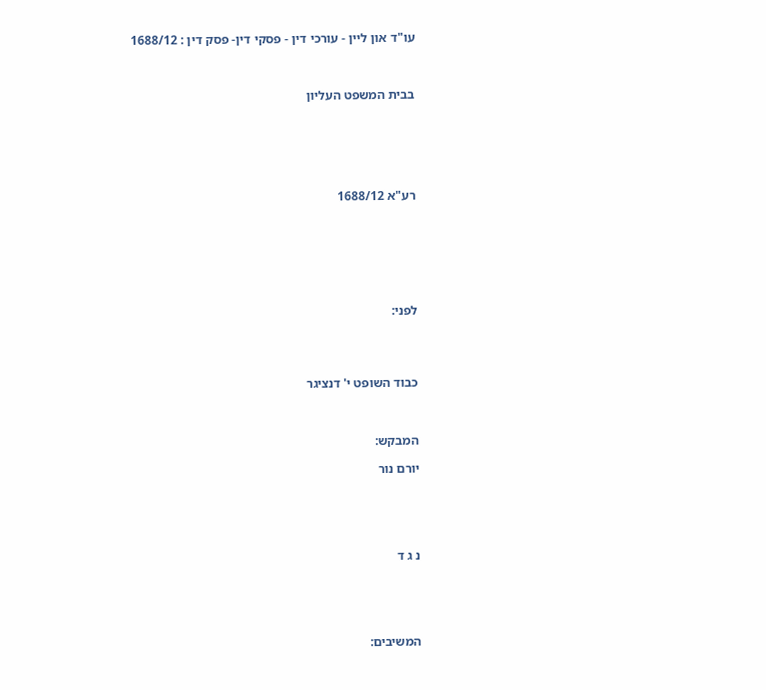עו"ד און ליין - עורכי דין - פסקי דין- פסק דין : 1688/12



בבית המשפט העליון






רע"א 1688/12







לפני:




כבוד השופט י' דנציגר



המבקש:

יורם נור





נ ג ד





המשיבים: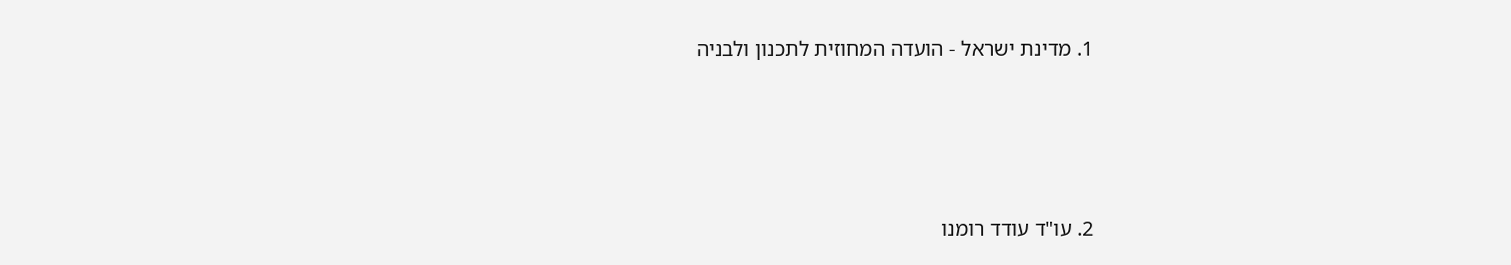1. מדינת ישראל - הועדה המחוזית לתכנון ולבניה





2. עו"ד עודד רומנו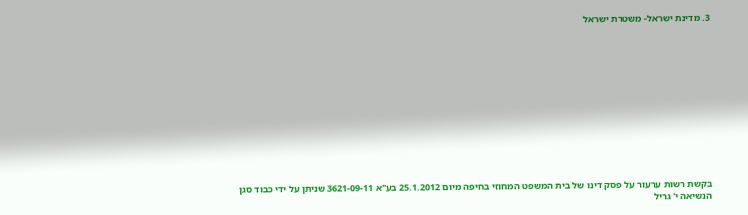3. מדינת ישראל- משטרת ישראל













בקשת רשות ערעור על פסק דינו של בית המשפט המחוזי בחיפה מיום 25.1.2012 בע"א 3621-09-11 שניתן על ידי כבוד סגן הנשיאה י' גריל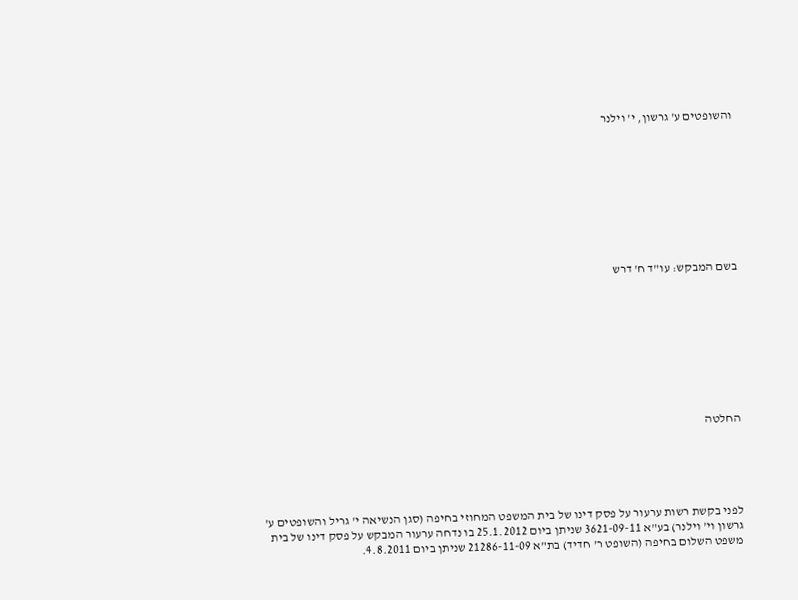והשופטים ע' גרשון, י' וילנר









בשם המבקש: עו"ד ח' דרש









החלטה





לפני בקשת רשות ערעור על פסק דינו של בית המשפט המחוזי בחיפה (סגן הנשיאה י' גריל והשופטים ע' גרשון וי' וילנר) בע"א 3621-09-11 שניתן ביום 25.1.2012 בו נדחה ערעור המבקש על פסק דינו של בית משפט השלום בחיפה (השופט ר' חדיד) בת"א 21286-11-09 שניתן ביום 4.8.2011.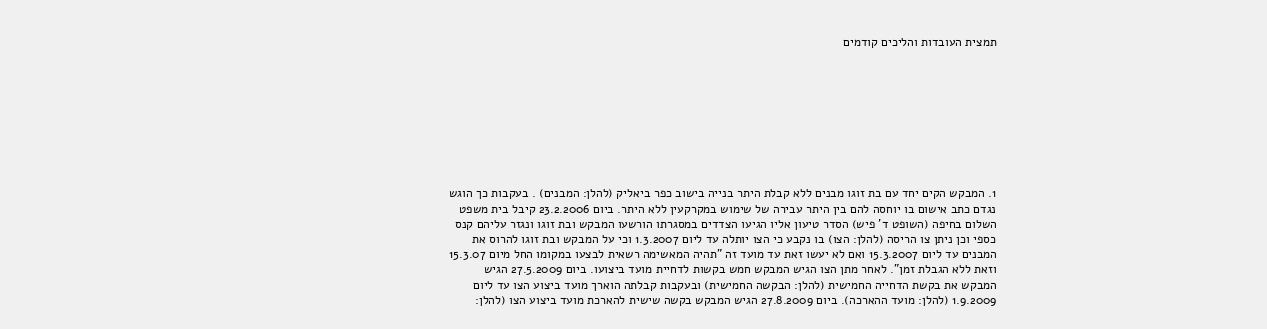תמצית העובדות והליכים קודמים









1. המבקש הקים יחד עם בת זוגו מבנים ללא קבלת היתר בנייה בישוב כפר ביאליק (להלן: המבנים) . בעקבות כך הוגש נגדם כתב אישום בו יוחסה להם בין היתר עבירה של שימוש במקרקעין ללא היתר. ביום 23.2.2006 קיבל בית משפט השלום בחיפה (השופט ד' פיש) הסדר טיעון אליו הגיעו הצדדים במסגרתו הורשעו המבקש ובת זוגו ונגזר עליהם קנס כספי וכן ניתן צו הריסה (להלן: הצו) בו נקבע כי הצו יותלה עד ליום 1.3.2007 וכי על המבקש ובת זוגו להרוס את המבנים עד ליום 15.3.2007 ואם לא יעשו זאת עד מועד זה "תהיה המאשימה רשאית לבצעו במקומו החל מיום 15.3.07 וזאת ללא הגבלת זמן". לאחר מתן הצו הגיש המבקש חמש בקשות לדחיית מועד ביצועו. ביום 27.5.2009 הגיש המבקש את בקשת הדחייה החמישית (להלן: הבקשה החמישית) ובעקבות קבלתה הוארך מועד ביצוע הצו עד ליום 1.9.2009 (להלן: מועד ההארכה). ביום 27.8.2009 הגיש המבקש בקשה שישית להארכת מועד ביצוע הצו (להלן: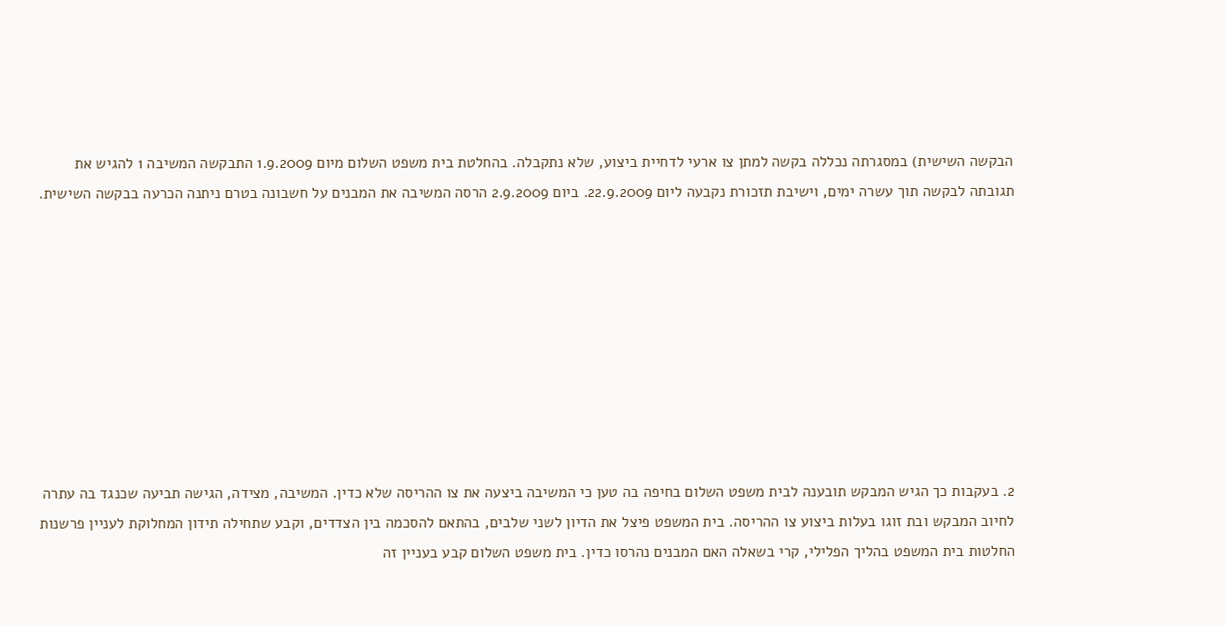הבקשה השישית) במסגרתה נכללה בקשה למתן צו ארעי לדחיית ביצוע, שלא נתקבלה. בהחלטת בית משפט השלום מיום 1.9.2009 התבקשה המשיבה 1 להגיש את תגובתה לבקשה תוך עשרה ימים, וישיבת תזכורת נקבעה ליום 22.9.2009. ביום 2.9.2009 הרסה המשיבה את המבנים על חשבונה בטרם ניתנה הכרעה בבקשה השישית.









2. בעקבות כך הגיש המבקש תובענה לבית משפט השלום בחיפה בה טען כי המשיבה ביצעה את צו ההריסה שלא כדין. המשיבה, מצידה, הגישה תביעה שכנגד בה עתרה לחיוב המבקש ובת זוגו בעלות ביצוע צו ההריסה. בית המשפט פיצל את הדיון לשני שלבים, בהתאם להסכמה בין הצדדים, וקבע שתחילה תידון המחלוקת לעניין פרשנות החלטות בית המשפט בהליך הפלילי, קרי בשאלה האם המבנים נהרסו כדין. בית משפט השלום קבע בעניין זה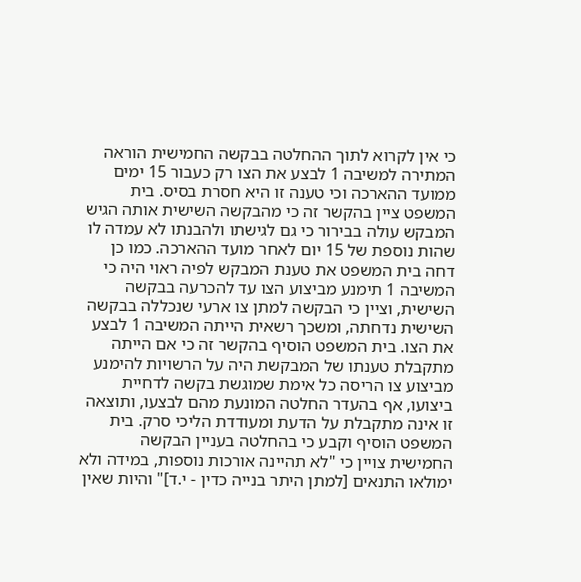כי אין לקרוא לתוך ההחלטה בבקשה החמישית הוראה המתירה למשיבה 1 לבצע את הצו רק כעבור 15 ימים ממועד ההארכה וכי טענה זו היא חסרת בסיס. בית המשפט ציין בהקשר זה כי מהבקשה השישית אותה הגיש המבקש עולה בבירור כי גם לגישתו ולהבנתו לא עמדה לו שהות נוספת של 15 יום לאחר מועד ההארכה. כמו כן דחה בית המשפט את טענת המבקש לפיה ראוי היה כי המשיבה 1 תימנע מביצוע הצו עד להכרעה בבקשה השישית, וציין כי הבקשה למתן צו ארעי שנכללה בבקשה השישית נדחתה, ומשכך רשאית הייתה המשיבה 1 לבצע את הצו. בית המשפט הוסיף בהקשר זה כי אם הייתה מתקבלת טענתו של המבקשת היה על הרשויות להימנע מביצוע צו הריסה כל אימת שמוגשת בקשה לדחיית ביצועו, אף בהעדר החלטה המונעת מהם לבצעו, ותוצאה זו אינה מתקבלת על הדעת ומעודדת הליכי סרק. בית המשפט הוסיף וקבע כי בהחלטה בעניין הבקשה החמישית צויין כי "לא תהיינה אורכות נוספות, במידה ולא ימולאו התנאים [למתן היתר בנייה כדין - י.ד]" והיות שאין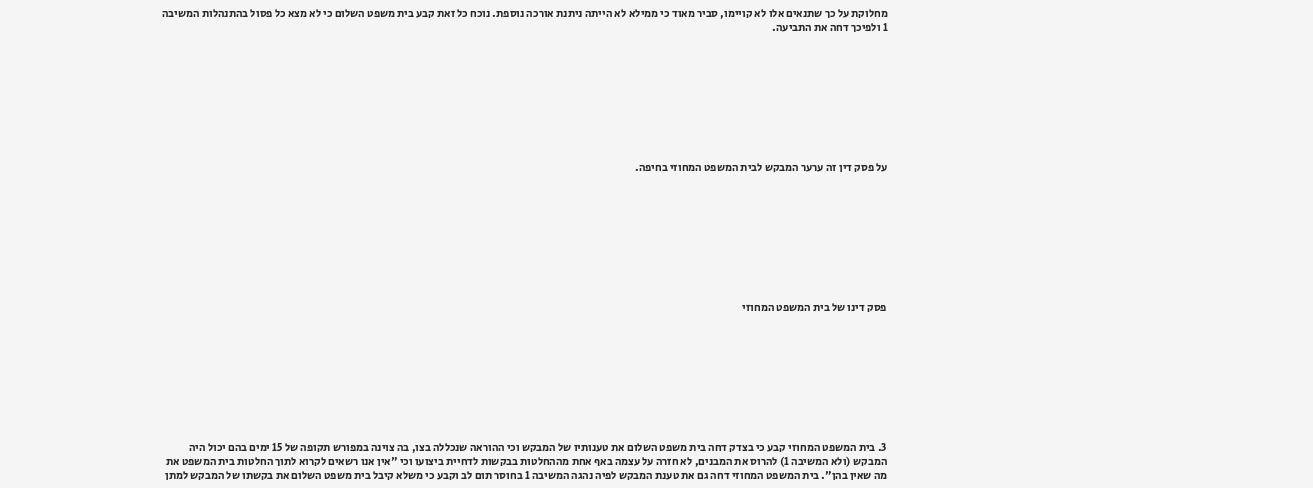מחלוקת על כך שתנאים אלו לא קויימו, סביר מאוד כי ממילא לא הייתה ניתנת אורכה נוספת. נוכח כל זאת קבע בית משפט השלום כי לא מצא כל פסול בהתנהלות המשיבה 1 ולפיכך דחה את התביעה.









על פסק דין זה ערער המבקש לבית המשפט המחוזי בחיפה.









פסק דינו של בית המשפט המחוזי









3. בית המשפט המחוזי קבע כי בצדק דחה בית משפט השלום את טענותיו של המבקש וכי ההוראה שנכללה בצו, בה צוינה במפורש תקופה של 15 ימים בהם יכול היה המבקש (ולא המשיבה 1) להרוס את המבנים, לא חזרה על עצמה באף אחת מההחלטות בבקשות לדחיית ביצועו וכי "אין אנו רשאים לקרוא לתוך החלטות בית המשפט את מה שאין בהן". בית המשפט המחוזי דחה גם את טענת המבקש לפיה נהגה המשיבה 1 בחוסר תום לב וקבע כי משלא קיבל בית משפט השלום את בקשתו של המבקש למתן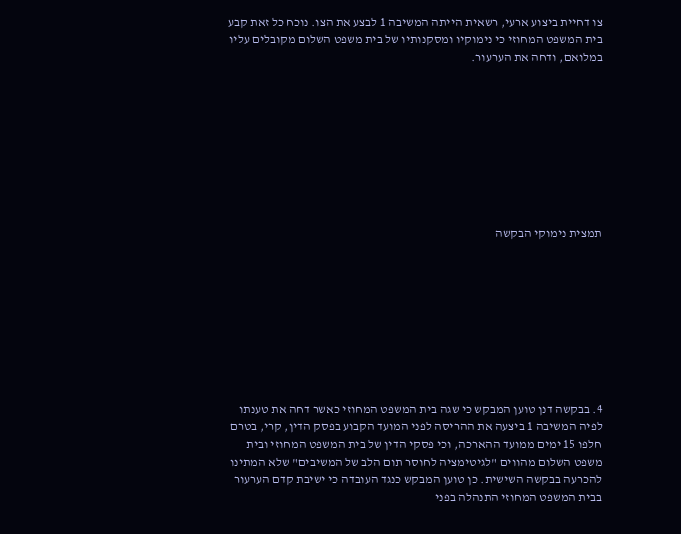צו דחיית ביצוע ארעי, רשאית הייתה המשיבה 1 לבצע את הצו. נוכח כל זאת קבע בית המשפט המחוזי כי נימוקיו ומסקנותיו של בית משפט השלום מקובלים עליו במלואם, ודחה את הערעור.









תמצית נימוקי הבקשה









4. בבקשה דנן טוען המבקש כי שגה בית המשפט המחוזי כאשר דחה את טענתו לפיה המשיבה 1 ביצעה את ההריסה לפני המועד הקבוע בפסק הדין, קרי, בטרם חלפו 15 ימים ממועד ההארכה, וכי פסקי הדין של בית המשפט המחוזי ובית משפט השלום מהווים "לגיטימציה לחוסר תום הלב של המשיבים" שלא המתינו להכרעה בבקשה השישית. כן טוען המבקש כנגד העובדה כי ישיבת קדם הערעור בבית המשפט המחוזי התנהלה בפני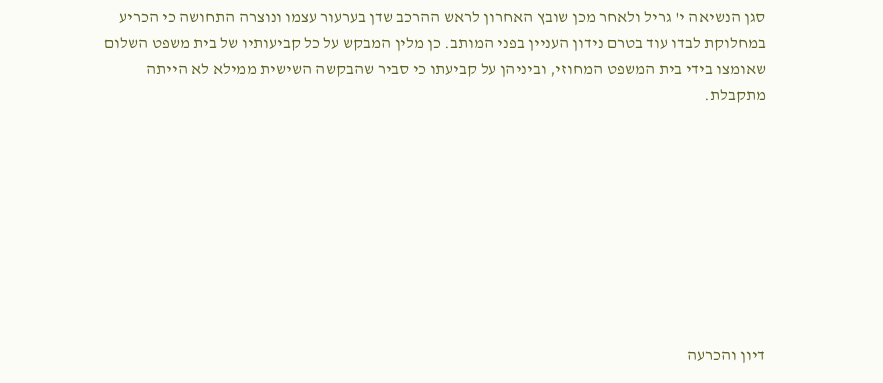סגן הנשיאה י' גריל ולאחר מכן שובץ האחרון לראש ההרכב שדן בערעור עצמו ונוצרה התחושה כי הכריע במחלוקת לבדו עוד בטרם נידון העניין בפני המותב. כן מלין המבקש על כל קביעותיו של בית משפט השלום שאומצו בידי בית המשפט המחוזי, וביניהן על קביעתו כי סביר שהבקשה השישית ממילא לא הייתה מתקבלת.









דיון והכרעה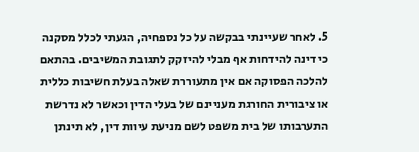5. לאחר שעיינתי בבקשה על כל נספחיה, הגעתי לכלל מסקנה כי דינה להידחות אף מבלי להיזקק לתגובת המשיבים. בהתאם להלכה הפסוקה אם אין מתעוררת שאלה בעלת חשיבות כללית או ציבורית החורגת מעניינם של בעלי הדין וכאשר לא נדרשת התערבותו של בית משפט לשם מניעת עיוות דין, לא תינתן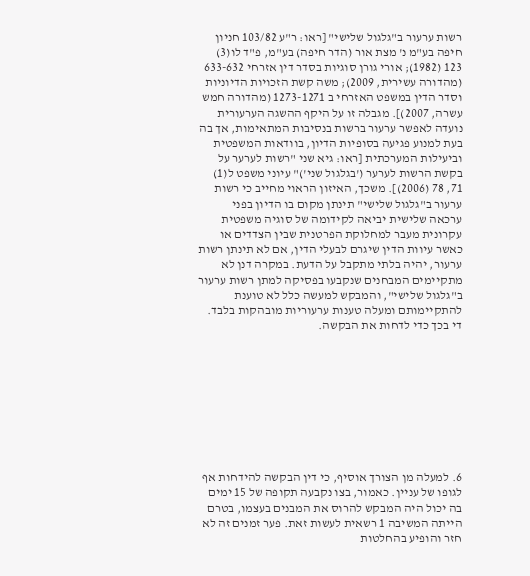רשות ערעור ב"גלגול שלישי" [ראו: ר"ע 103/82 חניון חיפה בע"מ נ' מצת אור (הדר חיפה) בע"מ, פ"ד לו(3) 123 (1982); אורי גורן סוגיות בסדר דין אזרחי 633-632 (מהדורה עשירית, 2009); משה קשת הזכויות הדיוניות וסדר הדין במשפט האזרחי ב 1273-1271 (מהדורה חמש עשרה, 2007)]. מגבלה זו על היקף ההשגה הערעורית נועדה לאפשר ערעור ברשות בנסיבות המתאימות, אך בה בעת למנוע פגיעה בסופיות הדיון, בוודאות המשפטית וביעילות המערכתית [ראו: גיא שני "רשות לערער על בקשת הרשות לערער ('בגלגול שני')" עיוני משפט ל(1) 71, 78 (2006)]. משכך, האיזון הראוי מחייב כי רשות ערעור ב"גלגול שלישי" תינתן מקום בו הדיון בפני ערכאה שלישית יביאה לקידומה של סוגיה משפטית עקרונית מעבר למחלוקת הפרטנית שבין הצדדים או כאשר עיוות הדין שיגרם לבעלי הדין, אם לא תינתן רשות ערעור, יהיה בלתי מתקבל על הדעת. במקרה דנן לא מתקיימים המבחנים שנקבעו בפסיקה למתן רשות ערעור ב"גלגול שלישי", והמבקש למעשה כלל לא טוענת להתקיימותם ומעלה טענות ערעוריות מובהקות בלבד. די בכך כדי לדחות את הבקשה.









6. למעלה מן הצורך אוסיף, כי דין הבקשה להידחות אף לגופו של עניין. כאמור, בצו נקבעה תקופה של 15 ימים בה יכול היה המבקש להרוס את המבנים בעצמו, בטרם הייתה המשיבה 1 רשאית לעשות זאת. פער זמנים זה לא חזר והופיע בהחלטות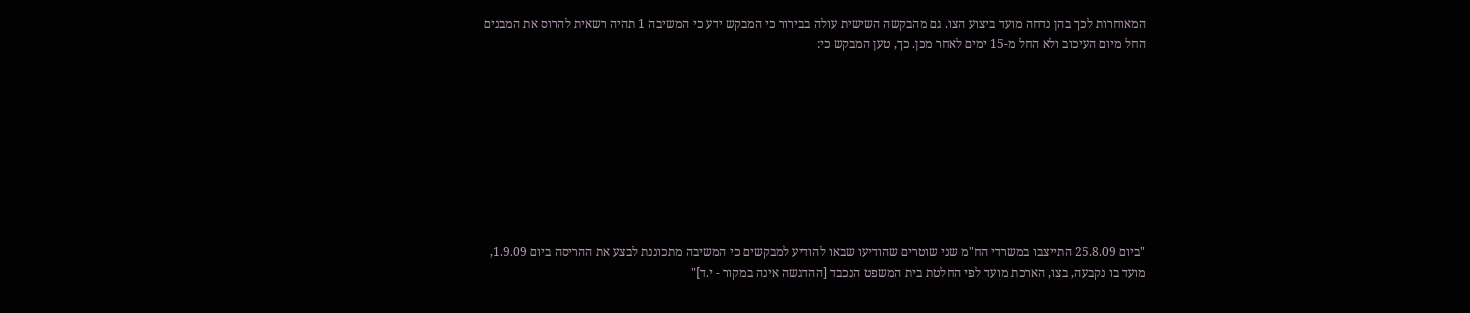המאוחרות לכך בהן נדחה מועד ביצוע הצו. גם מהבקשה השישית עולה בבירור כי המבקש ידע כי המשיבה 1 תהיה רשאית להרוס את המבנים החל מיום העיכוב ולא החל מ-15 ימים לאחר מכן. כך, טען המבקש כי:









"ביום 25.8.09 התייצבו במשרדי הח"מ שני שוטרים שהודיעו שבאו להודיע למבקשים כי המשיבה מתכוננת לבצע את ההריסה ביום 1.9.09, מועד בו נקבעה, בצו, הארכת מועד לפי החלטת בית המשפט הנכבד [ההדגשה אינה במקור - י.ד]"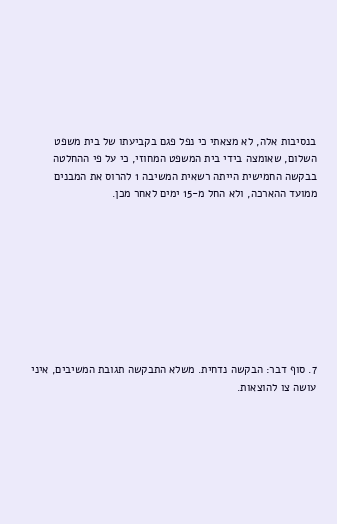בנסיבות אלה, לא מצאתי כי נפל פגם בקביעתו של בית משפט השלום, שאומצה בידי בית המשפט המחוזי, כי על פי ההחלטה בבקשה החמישית הייתה רשאית המשיבה 1 להרוס את המבנים ממועד ההארכה, ולא החל מ-15 ימים לאחר מכן.









7. סוף דבר: הבקשה נדחית. משלא התבקשה תגובת המשיבים, איני עושה צו להוצאות.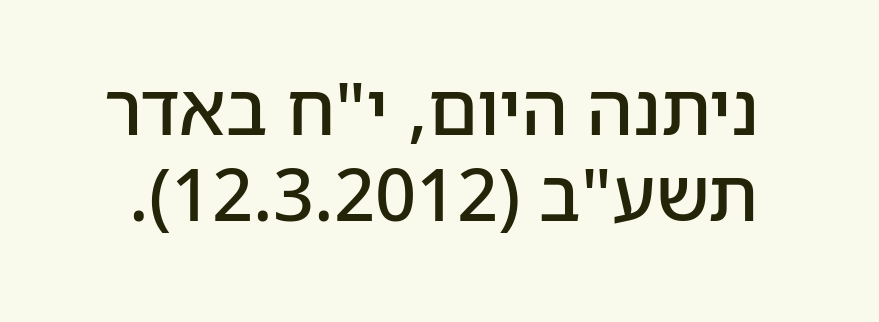ניתנה היום, י"ח באדר תשע"ב (12.3.2012).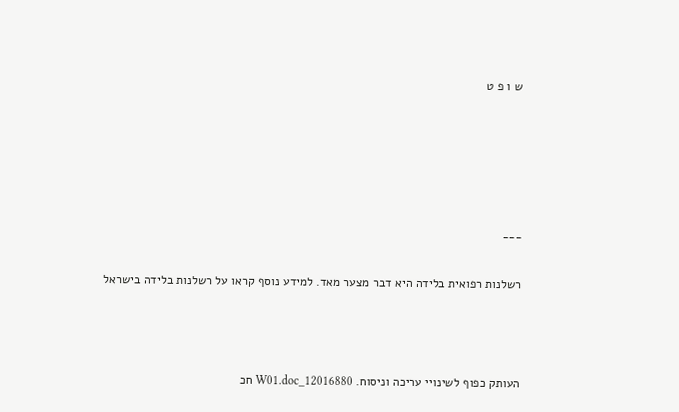ש ו פ ט





___

רשלנות רפואית בלידה היא דבר מצער מאד. למידע נוסף קראו על רשלנות בלידה בישראל



העותק כפוף לשינויי עריכה וניסוח. 12016880_W01.doc חכ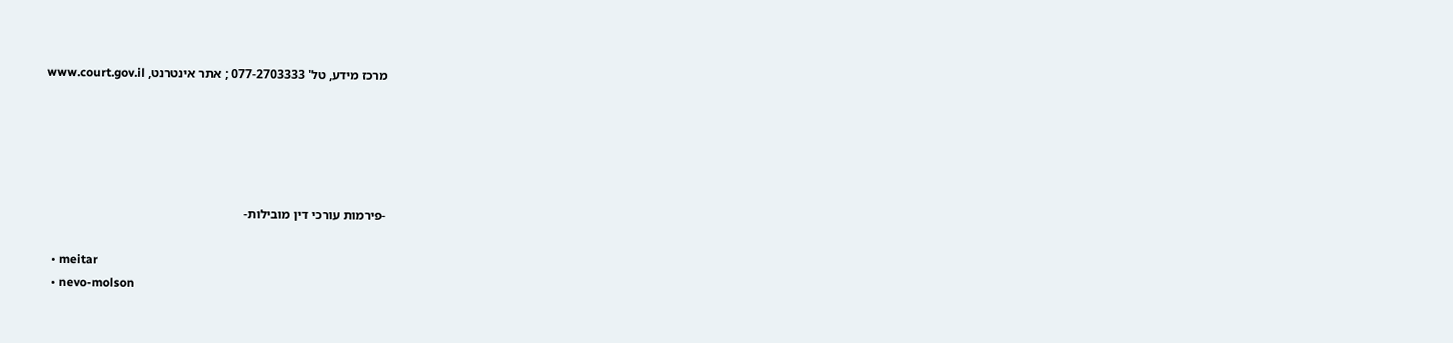מרכז מידע, טל' 077-2703333 ; אתר אינטרנט, www.court.gov.il





-פירמות עורכי דין מובילות-

  • meitar
  • nevo-molson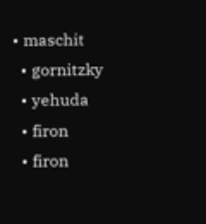• maschit
  • gornitzky
  • yehuda
  • firon
  • firon